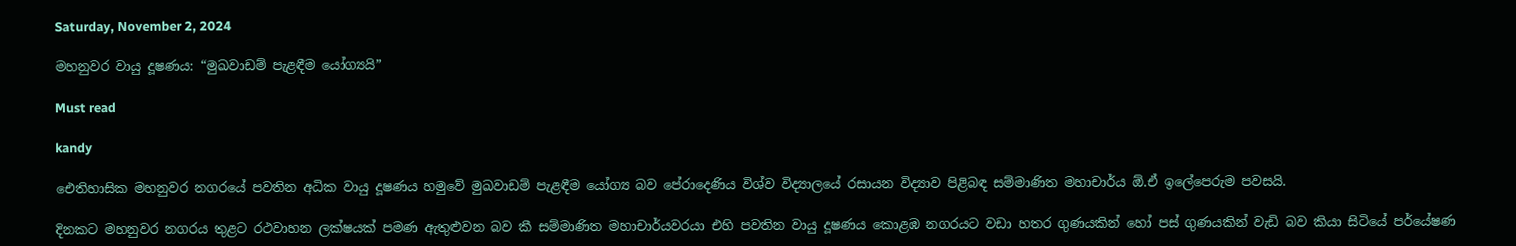Saturday, November 2, 2024

මහනුවර වායු දූෂණය: “මුඛවාඩම් පැළඳීම යෝග්‍යයි”

Must read

kandy

ඓතිහාසික මහනුවර නගරයේ පවතින අධික වායු දූෂණය හමුවේ මුඛවාඩම් පැළඳීම යෝග්‍ය බව පේරාදෙණිය විශ්ව විද්‍යාලයේ රසායන විද්‍යාව පිළිබඳ සම්මාණිත මහාචාර්ය ඕ.ඒ ඉලේපෙරුම පවසයි.

දිනකට මහනුවර නගරය තුළට රථවාහන ලක්ෂයක් පමණ ඇතුළුවන බව කී සම්මාණිත මහාචාර්යවරයා එහි පවතින වායු දූෂණය කොළඹ නගරයට වඩා හතර ගුණයකින් හෝ පස් ගුණයකින් වැඩි බව කියා සිටියේ පර්යේෂණ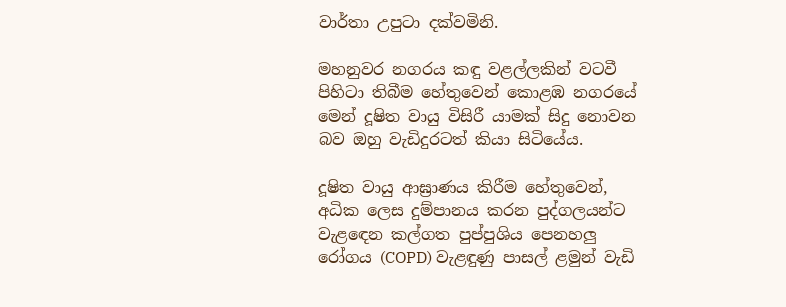වාර්තා උපුටා දක්වමිනි.

මහනුවර නගරය කඳු වළල්ලකින් වටවී පිහිටා තිබීම හේතුවෙන් කොළඹ නගරයේ මෙන් දූෂිත වායු විසිරී යාමක් සිදු නොවන බව ඔහු වැඩිදුරටත් කියා සිටියේය.

දූෂිත වායු ආඝ්‍රාණය කිරීම හේතුවෙන්, අධික ලෙස දුම්පානය කරන පුද්ගලයන්ට වැළඳෙන කල්ගත පුප්පුශිය පෙනහලු රෝගය (COPD) වැළඳුණු පාසල් ළමුන් වැඩි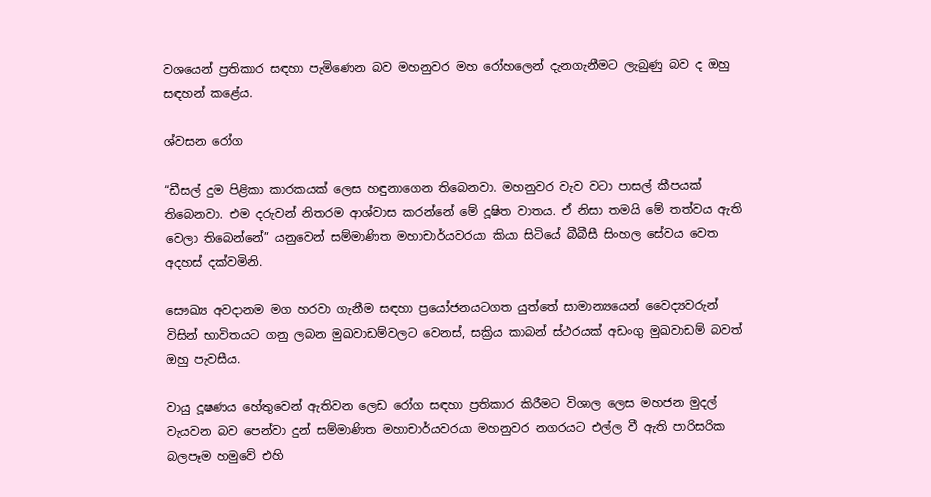වශයෙන් ප්‍රතිකාර සඳහා පැමිණෙන බව මහනුවර මහ රෝහලෙන් දැනගැනීමට ලැබුණු බව ද ඔහු සඳහන් කළේය.

ශ්වසන රෝග

“ඩීසල් දුම පිළිකා කාරකයක් ලෙස හඳුනාගෙන තිබෙනවා. මහනුවර වැව වටා පාසල් කීපයක් තිබෙනවා. එම දරුවන් නිතරම ආශ්වාස කරන්නේ මේ දූෂිත වාතය. ඒ නිසා තමයි මේ තත්වය ඇති වෙලා තිබෙන්නේ” යනුවෙන් සම්මාණිත මහාචාර්යවරයා කියා සිටියේ බීබීසී සිංහල සේවය වෙත අදහස් දක්වමිනි.

සෞඛ්‍ය අවදානම මග හරවා ගැනීම සඳහා ප්‍රයෝජනයටගත යුත්තේ සාමාන්‍යයෙන් වෛද්‍යවරුන් විසින් භාවිතයට ගනු ලබන මුඛවාඩම්වලට වෙනස්, සක්‍රිය කාබන් ස්ථරයක් අඩංගු මුඛවාඩම් බවත් ඔහු පැවසීය.

වායු දූෂණය හේතුවෙන් ඇතිවන ලෙඩ රෝග සඳහා ප්‍රතිකාර කිරීමට විශාල ලෙස මහජන මුදල් වැයවන බව පෙන්වා දුන් සම්මාණිත මහාචාර්යවරයා මහනුවර නගරයට එල්ල වී ඇති පාරිසරික බලපෑම හමුවේ එහි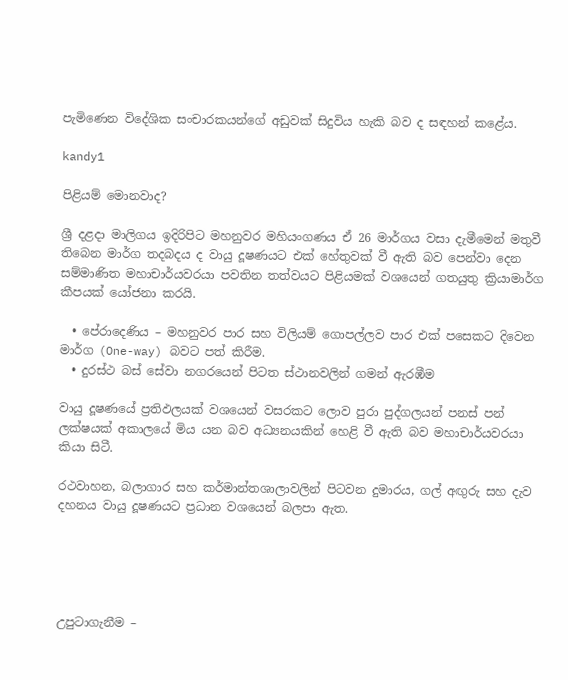පැමිණෙන විදේශික සංචාරකයන්ගේ අඩුවක් සිදුවිය හැකි බව ද සඳහන් කළේය.

kandy1

පිළියම් මොනවාද?

ශ්‍රී දළදා මාලිගය ඉදිරිපිට මහනුවර මහියංගණය ඒ 26 මාර්ගය වසා දැමීමෙන් මතුවී තිබෙන මාර්ග තදබදය ද වායු දූෂණයට එක් හේතුවක් වී ඇති බව පෙන්වා දෙන සම්මාණිත මහාචාර්යවරයා පවතින තත්වයට පිළියමක් වශයෙන් ගතයුතු ක්‍රියාමාර්ග කීපයක් යෝජනා කරයි.

  • පේරාදෙණිය – මහනුවර පාර සහ විලියම් ගොපල්ලව පාර එක් පසෙකට දිවෙන මාර්ග (One-way) බවට පත් කිරීම.
  • දුරස්ථ බස් සේවා නගරයෙන් පිටත ස්ථානවලින් ගමන් ඇරඹීම

වායු දූෂණයේ ප්‍රතිඵලයක් වශයෙන් වසරකට ලොව පුරා පුද්ගලයන් පනස් පන් ලක්ෂයක් අකාලයේ මිය යන බව අධ්‍යනයකින් හෙළි වී ඇති බව මහාචාර්යවරයා කියා සිටී.

රථවාහන, බලාගාර සහ කර්මාන්තශාලාවලින් පිටවන දුමාරය, ගල් අඟුරු සහ දැව දහනය වායු දූෂණයට ප්‍රධාන වශයෙන් බලපා ඇත.





උපුටාගැනීම –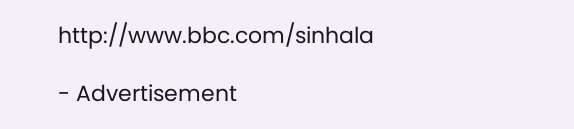http://www.bbc.com/sinhala

- Advertisement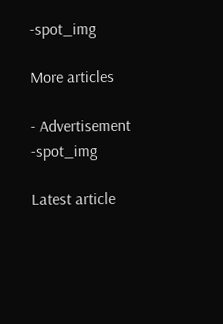-spot_img

More articles

- Advertisement -spot_img

Latest article